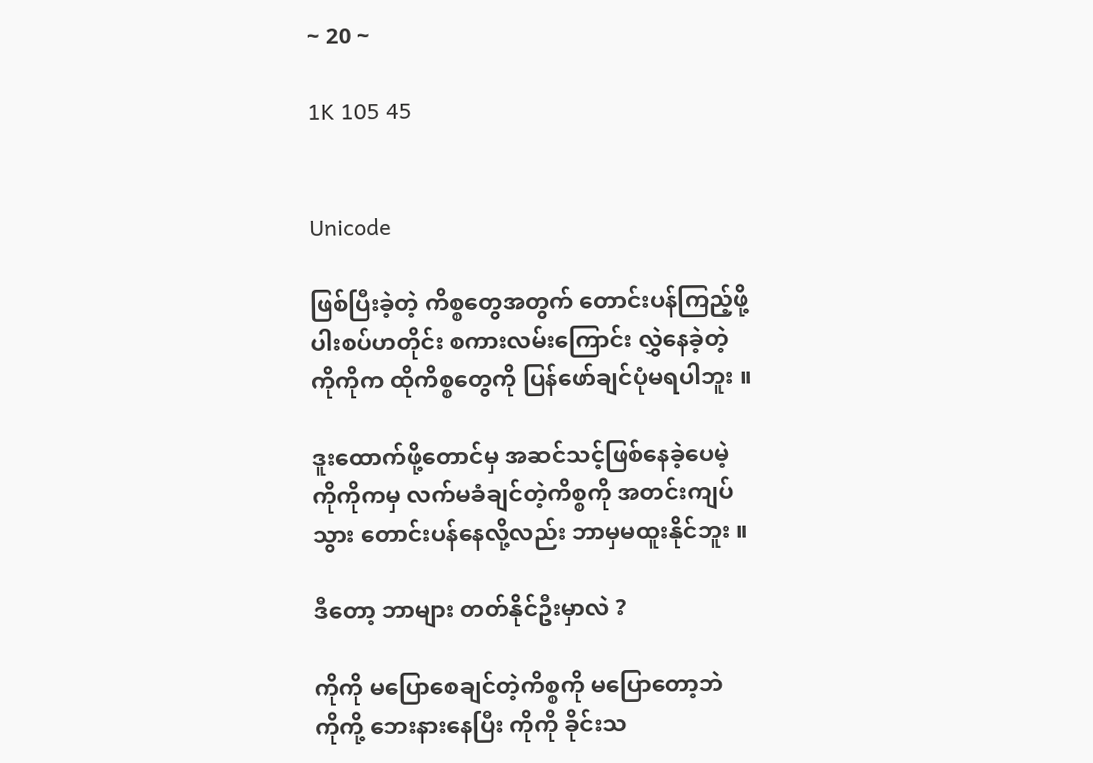~ 20 ~

1K 105 45


Unicode

ဖြစ်ပြီးခဲ့တဲ့ ကိစ္စတွေအတွက် တောင်းပန်ကြည့်ဖို့
ပါးစပ်ဟတိုင်း စကားလမ်းကြောင်း လွှဲနေခဲ့တဲ့
ကိုကိုက ထိုကိစ္စတွေကို ပြန်ဖော်ချင်ပုံမရပါဘူး ။

ဒူးထောက်ဖို့တောင်မှ အဆင်သင့်ဖြစ်နေခဲ့ပေမဲ့
ကိုကိုကမှ လက်မခံချင်တဲ့ကိစ္စကို အတင်းကျပ်
သွား တောင်းပန်နေလို့လည်း ဘာမှမထူးနိုင်ဘူး ။

ဒီတော့ ဘာများ တတ်နိုင်ဦးမှာလဲ ?

ကိုကို မပြောစေချင်တဲ့ကိစ္စကို မပြောတော့ဘဲ
ကိုကို့ ဘေးနားနေပြီး ကိုကို ခိုင်းသ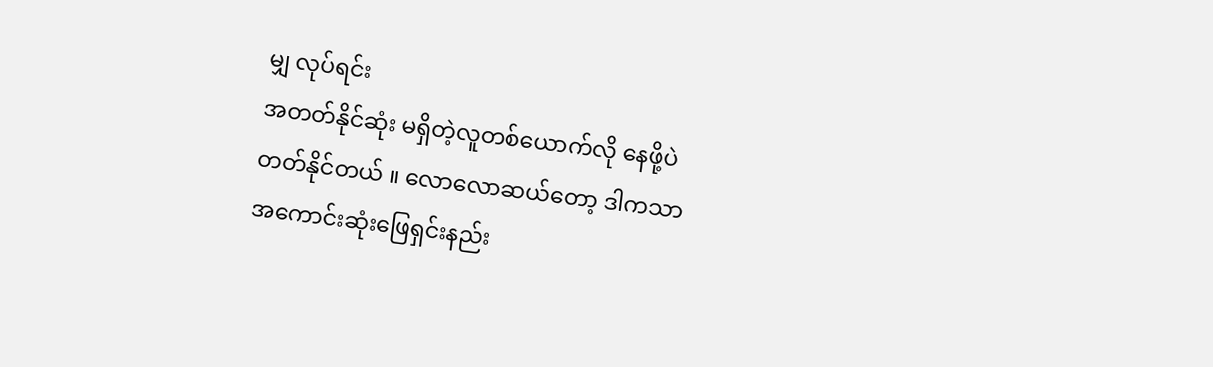မျှ လုပ်ရင်း
အတတ်နိုင်ဆုံး မရှိတဲ့လူတစ်ယောက်လို နေဖို့ပဲ
တတ်နိုင်တယ် ။ လောလောဆယ်တော့ ဒါကသာ
အကောင်းဆုံးဖြေရှင်းနည်း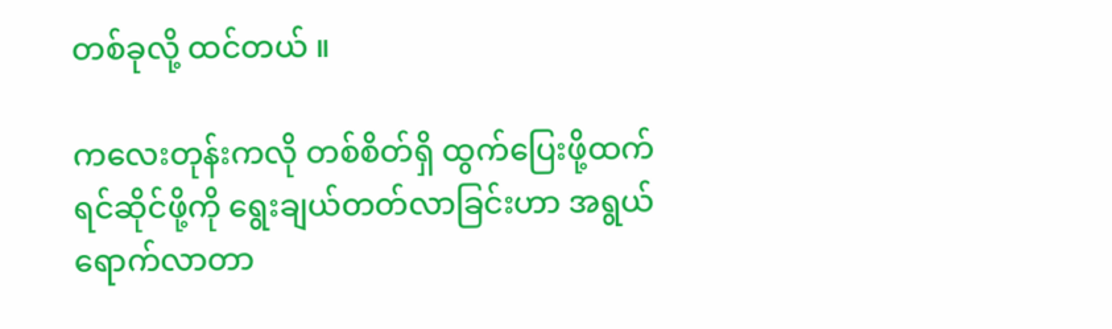တစ်ခုလို့ ထင်တယ် ။

ကလေးတုန်းကလို တစ်စိတ်ရှိ ထွက်ပြေးဖို့ထက်
ရင်ဆိုင်ဖို့ကို ရွေးချယ်တတ်လာခြင်းဟာ အရွယ်
ရောက်လာတာ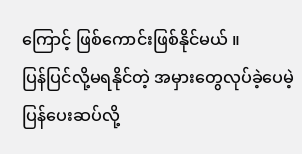ကြောင့် ဖြစ်ကောင်းဖြစ်နိုင်မယ် ။
ပြန်ပြင်လို့မရနိုင်တဲ့ အမှားတွေလုပ်ခဲ့ပေမဲ့ ပြန်ပေးဆပ်လို့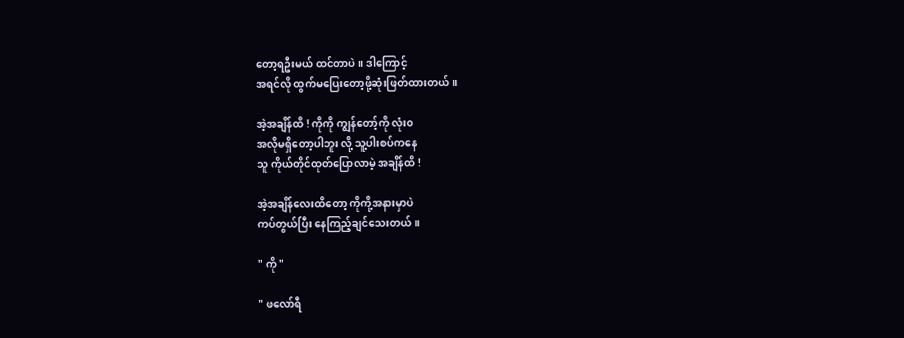တော့ရဦးမယ် ထင်တာပဲ ။ ဒါကြောင့်
အရင်လို ထွက်မပြေးတော့ဖို့ဆုံးဖြတ်ထားတယ် ။

အဲ့အချိန်ထိ ! ကိုကို ကျွန်တော့်ကို လုံး၀
အလိုမရှိတော့ပါဘူး လို့ သူ့ပါးစပ်ကနေ
သူ ကိုယ်တိုင်ထုတ်ပြောလာမဲ့ အချိန်ထိ !

အဲ့အချိန်လေးထိတော့ ကိုကို့အနားမှာပဲ
ကပ်တွယ်ပြီး နေကြည့်ချင်သေးတယ် ။

" ကို "

" ဖလော်ရီ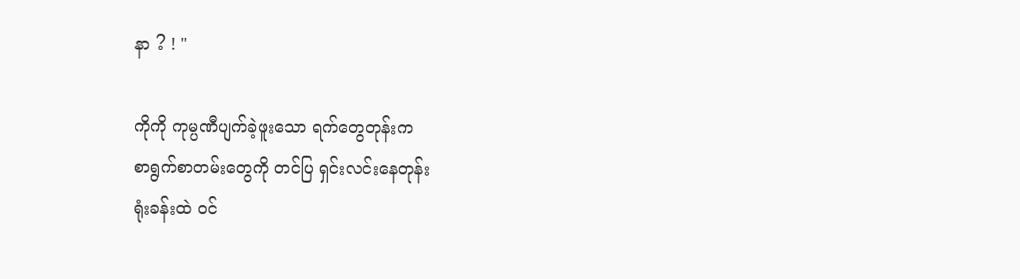နာ ? ! "

ကိုကို ကုမ္ပဏီပျက်ခဲ့ဖူးသော ရက်တွေတုန်းက
စာရွက်စာတမ်းတွေကို တင်ပြ ရှင်းလင်းနေတုန်း
ရုံးခန်းထဲ ၀င်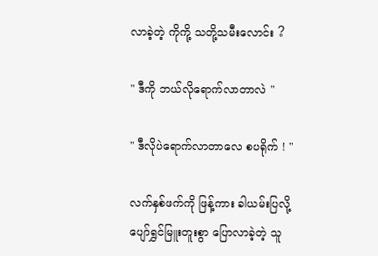လာခဲ့တဲ့ ကိုကို့ သတို့သမီးလောင်း ?

" ဒီကို ဘယ်လိုရောက်လာတာလဲ "

" ဒီလိုပဲရောက်လာတာလေ စပရိုက် ! "

လက်နှစ်ဖက်ကို ဖြန့်ကား ခါယမ်းပြလို့
ပျော်ရွှင်မြူးတူးစွာ ပြောလာခဲ့တဲ့ သူ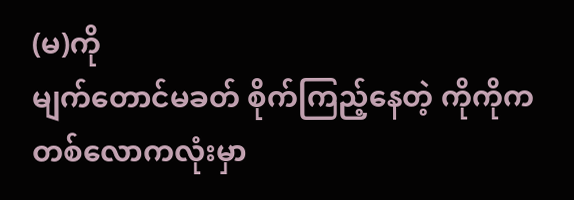(မ)ကို
မျက်တောင်မခတ် စိုက်ကြည့်နေတဲ့ ကိုကိုက
တစ်လောကလုံးမှာ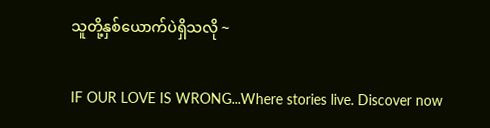သူတို့နှစ်ယောက်ပဲရှိသလို ~

IF OUR LOVE IS WRONG...Where stories live. Discover now